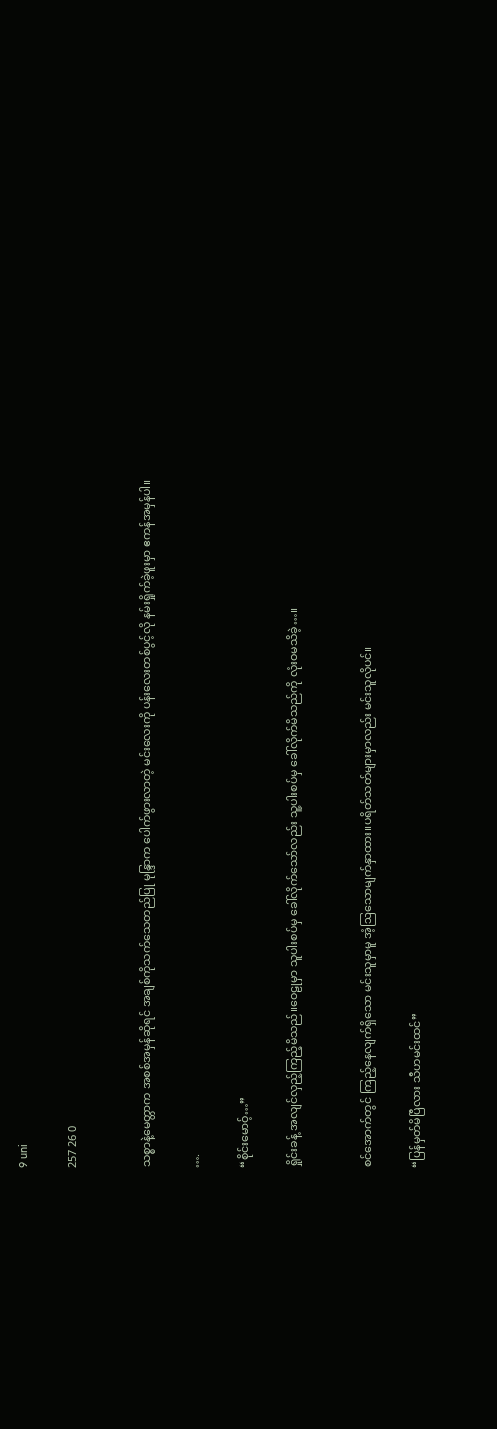9 uni

257 26 0


သစ္စာနဲ့မေတ္တာက အစစ်အမှန်ဆိုရင် အချစ်ကိုသက်သေတည်ပြု မုန္ဒြာက ပေါက်ဖွားလာတဲ့ မင်းလေးကို ပန်းလေးတစ်ပွင့်လို နမ်းရှိုက်ခဲ့ဖူးမှာ ဧကန်အမှန်ပါ။

….

“စိုင်းမောဝ့်…”

ရှိုင်းခန့် အလျင်လှည့်ကြည့်မိသည်။ဝေဠုမှာ သူပါးစပ်မှ ခေါ်လိုက်သော်လည်း သူ့ပါးစပ်မှ ခေါ်လိုက်မိသည်ကို လုံးဝမသိခဲ့…။


စင်အောက်တွင် ကြည့်နေလျက်ရှိသော မင်းသူမှာမူ အံ့ဩသောမျက်နှာထား။ပရိတ်သတ်များမှာလည်း မင်းသူလိုပင်။

“ပြန်မှတ်မိပြီလား သီဟမင်းထင်”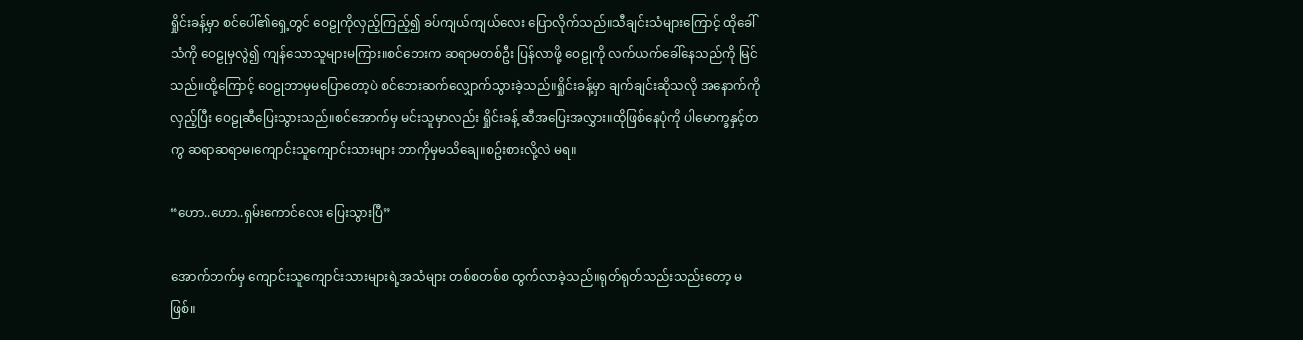ရှိုင်းခန့်မှာ စင်ပေါ်၏ရှေ့တွင် ဝေဠုကိုလှည့်ကြည့်၍ ခပ်ကျယ်ကျယ်လေး ပြောလိုက်သည်။သီချင်းသံများကြောင့် ထိုခေါ်သံကို ဝေဠုမှလွဲ၍ ကျန်သောသူများမကြား။စင်ဘေးက ဆရာမတစ်ဦး ပြန်လာဖို့ ဝေဠုကို လက်ယက်ခေါ်နေသည်ကို မြင်သည်။ထို့ကြောင့် ဝေဠုဘာမှမပြောတော့ပဲ စင်ဘေးဆက်လျှောက်သွားခဲ့သည်။ရှိုင်းခန့်မှာ ချက်ချင်းဆိုသလို အနောက်ကိုလှည့်ပြီး ဝေဠုဆီပြေးသွားသည်။စင်အောက်မှ မင်းသူမှာလည်း ရှိုင်းခန့် ဆီအပြေးအလွှား။ထိုဖြစ်နေပုံကို ပါမောက္ခနှင့်တကွ ဆရာဆရာမ၊ကျောင်းသူကျောင်းသားများ ဘာကိုမှမသိချေ။စဥ်းစားလို့လဲ မရ။

“ဟော..ဟော..ရှမ်းကောင်လေး ပြေးသွားပြီ”

အောက်ဘက်မှ ကျောင်းသူကျောင်းသားများရဲ့အသံများ တစ်စတစ်စ ထွက်လာခဲ့သည်။ရုတ်ရုတ်သည်းသည်းတော့ မဖြစ်။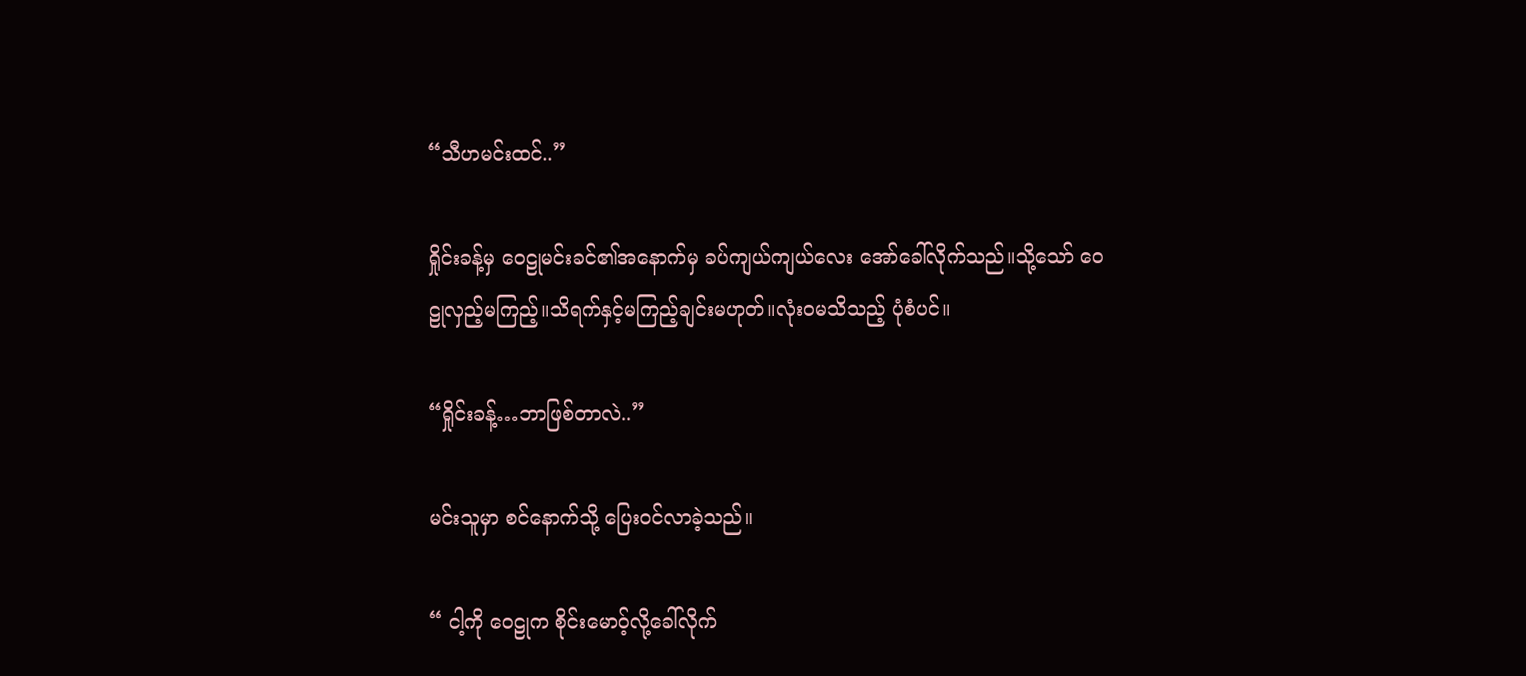“သီဟမင်းထင်..”

ရှိုင်းခန့်မှ ဝေဠုမင်းခင်၏အနောက်မှ ခပ်ကျယ်ကျယ်လေး အော်ခေါ်လိုက်သည်။သို့သော် ဝေဠုလှည့်မကြည့်။သိရက်နှင့်မကြည့်ချင်းမဟုတ်။လုံးဝမသိသည့် ပုံစံပင်။

“ရှိုင်းခန့်…ဘာဖြစ်တာလဲ..”

မင်းသူမှာ စင်နောက်သို့ ပြေးဝင်လာခဲ့သည်။

“ ငါ့ကို ဝေဠုက စိုင်းမောဝ့်လို့ခေါ်လိုက်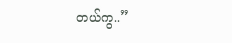တယ်ကွ..”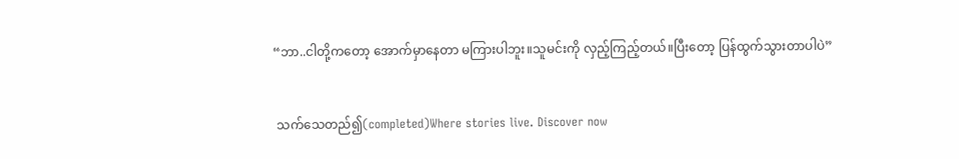“ဘာ..ငါတို့ကတော့ အောက်မှာနေတာ မကြားပါဘူး။သူမင်းကို လှည့်ကြည့်တယ်။ပြီးတော့ ပြန်ထွက်သွားတာပါပဲ”


 သက်သေတည်၍(completed)Where stories live. Discover now